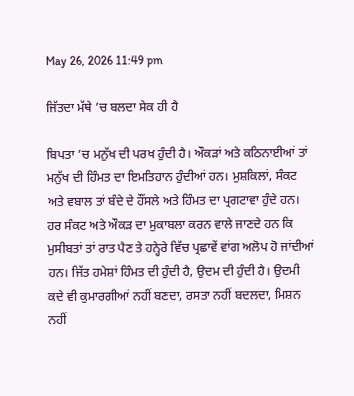May 26, 2026 11:49 pm

ਜਿੱਤਦਾ ਮੱਥੇ ’ਚ ਬਲਦਾ ਸੇਕ ਹੀ ਹੈ

ਬਿਪਤਾ ’ਚ ਮਨੁੱਖ ਦੀ ਪਰਖ ਹੁੰਦੀ ਹੈ। ਔਕੜਾਂ ਅਤੇ ਕਠਿਨਾਈਆਂ ਤਾਂ ਮਨੁੱਖ ਦੀ ਹਿੰਮਤ ਦਾ ਇਮਤਿਹਾਨ ਹੁੰਦੀਆਂ ਹਨ। ਮੁਸ਼ਕਿਲਾਂ, ਸੰਕਟ ਅਤੇ ਵਬਾਲ ਤਾਂ ਬੰਦੇ ਦੇ ਹੌਂਸਲੇ ਅਤੇ ਹਿੰਮਤ ਦਾ ਪ੍ਰਗਟਾਵਾ ਹੁੰਦੇ ਹਨ। ਹਰ ਸੰਕਟ ਅਤੇ ਔਕੜ ਦਾ ਮੁਕਾਬਲਾ ਕਰਨ ਵਾਲੇ ਜਾਣਦੇ ਹਨ ਕਿ ਮੁਸੀਬਤਾਂ ਤਾਂ ਰਾਤ ਪੈਣ ਤੇ ਹਨ੍ਹੇਰੇ ਵਿੱਚ ਪ੍ਰਛਾਵੇਂ ਵਾਂਗ ਅਲੋਪ ਹੋ ਜਾਂਦੀਆਂ ਹਨ। ਜਿੱਤ ਹਮੇਸ਼ਾਂ ਹਿੰਮਤ ਦੀ ਹੁੰਦੀ ਹੈ, ਉਦਮ ਦੀ ਹੁੰਦੀ ਹੈ। ਉਦਮੀ ਕਦੇ ਵੀ ਕੁਮਾਰਗੀਆਂ ਨਹੀਂ ਬਣਦਾ, ਰਸਤਾ ਨਹੀਂ ਬਦਲਦਾ, ਮਿਸ਼ਨ ਨਹੀਂ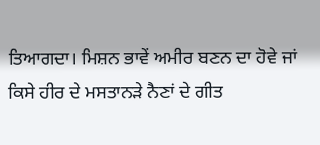ਤਿਆਗਦਾ। ਮਿਸ਼ਨ ਭਾਵੇਂ ਅਮੀਰ ਬਣਨ ਦਾ ਹੋਵੇ ਜਾਂ ਕਿਸੇ ਹੀਰ ਦੇ ਮਸਤਾਨੜੇ ਨੈਣਾਂ ਦੇ ਗੀਤ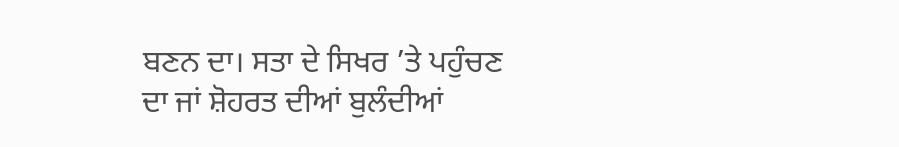ਬਣਨ ਦਾ। ਸਤਾ ਦੇ ਸਿਖਰ ’ਤੇ ਪਹੁੰਚਣ ਦਾ ਜਾਂ ਸ਼ੋਹਰਤ ਦੀਆਂ ਬੁਲੰਦੀਆਂ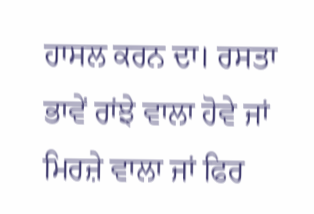ਹਾਸਲ ਕਰਨ ਦਾ। ਰਸਤਾ ਭਾਵੇਂ ਰਾਂਝੇ ਵਾਲਾ ਹੋਵੇ ਜਾਂ ਮਿਰਜ਼ੇ ਵਾਲਾ ਜਾਂ ਫਿਰ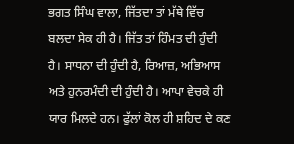ਭਗਤ ਸਿੰਘ ਵਾਲਾ, ਜਿੱਤਦਾ ਤਾਂ ਮੱਥੇ ਵਿੱਚ ਬਲਦਾ ਸੇਕ ਹੀ ਹੈ। ਜਿੱਤ ਤਾਂ ਹਿੰਮਤ ਦੀ ਹੁੰਦੀ ਹੈ। ਸਾਧਨਾ ਦੀ ਹੁੰਦੀ ਹੈ, ਰਿਆਜ਼, ਅਭਿਆਸ ਅਤੇ ਹੁਨਰਮੰਦੀ ਦੀ ਹੁੰਦੀ ਹੈ। ਆਪਾ ਵੇਚਕੇ ਹੀ ਯਾਰ ਮਿਲਦੇ ਹਨ। ਫੁੱਲਾਂ ਕੋਲ ਹੀ ਸ਼ਹਿਦ ਦੇ ਕਣ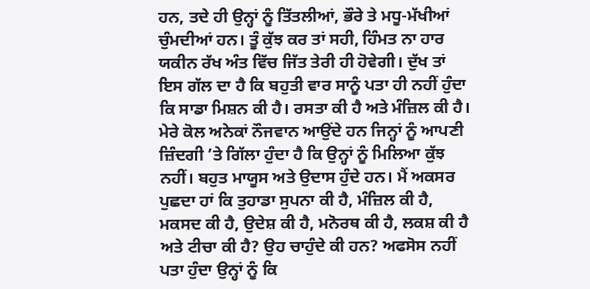ਹਨ, ਤਦੇ ਹੀ ਉਨ੍ਹਾਂ ਨੂੰ ਤਿੱਤਲੀਆਂ, ਭੌਰੇ ਤੇ ਮਧੂ-ਮੱਖੀਆਂ ਚੁੰਮਦੀਆਂ ਹਨ। ਤੂੰ ਕੁੱਝ ਕਰ ਤਾਂ ਸਹੀ, ਹਿੰਮਤ ਨਾ ਹਾਰ ਯਕੀਨ ਰੱਖ ਅੰਤ ਵਿੱਚ ਜਿੱਤ ਤੇਰੀ ਹੀ ਹੋਵੇਗੀ। ਦੁੱਖ ਤਾਂ ਇਸ ਗੱਲ ਦਾ ਹੈ ਕਿ ਬਹੁਤੀ ਵਾਰ ਸਾਨੂੰ ਪਤਾ ਹੀ ਨਹੀਂ ਹੁੰਦਾ ਕਿ ਸਾਡਾ ਮਿਸ਼ਨ ਕੀ ਹੈ। ਰਸਤਾ ਕੀ ਹੈ ਅਤੇ ਮੰਜ਼ਿਲ ਕੀ ਹੈ। ਮੇਰੇ ਕੋਲ ਅਨੇਕਾਂ ਨੌਜਵਾਨ ਆਉਂਦੇ ਹਨ ਜਿਨ੍ਹਾਂ ਨੂੰ ਆਪਣੀ ਜ਼ਿੰਦਗੀ ’ਤੇ ਗਿੱਲਾ ਹੁੰਦਾ ਹੈ ਕਿ ਉਨ੍ਹਾਂ ਨੂੰ ਮਿਲਿਆ ਕੁੱਝ ਨਹੀਂ। ਬਹੁਤ ਮਾਯੂਸ ਅਤੇ ਉਦਾਸ ਹੁੰਦੇ ਹਨ। ਮੈਂ ਅਕਸਰ ਪੁਛਦਾ ਹਾਂ ਕਿ ਤੁਹਾਡਾ ਸੁਪਨਾ ਕੀ ਹੈ, ਮੰਜ਼ਿਲ ਕੀ ਹੈ, ਮਕਸਦ ਕੀ ਹੈ, ਉਦੇਸ਼ ਕੀ ਹੈ, ਮਨੋਰਥ ਕੀ ਹੈ, ਲਕਸ਼ ਕੀ ਹੈ ਅਤੇ ਟੀਚਾ ਕੀ ਹੈ? ਉਹ ਚਾਹੁੰਦੇ ਕੀ ਹਨ? ਅਫਸੋਸ ਨਹੀਂ ਪਤਾ ਹੁੰਦਾ ਉਨ੍ਹਾਂ ਨੂੰ ਕਿ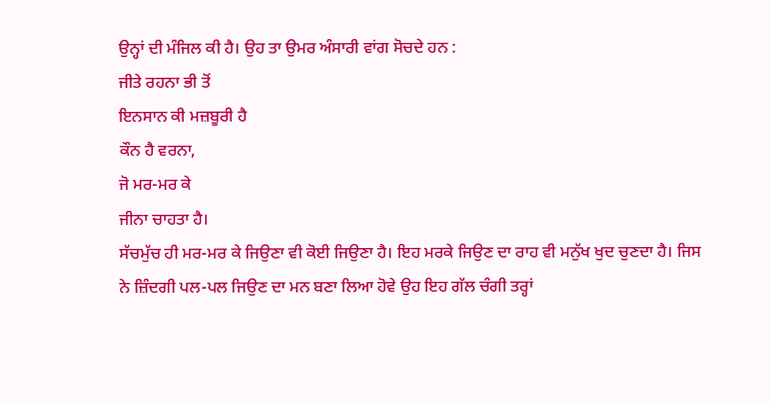ਉਨ੍ਹਾਂ ਦੀ ਮੰਜਿਲ ਕੀ ਹੈ। ਉਹ ਤਾ ਉਮਰ ਅੰਸਾਰੀ ਵਾਂਗ ਸੋਚਦੇ ਹਨ :
ਜੀਤੇ ਰਹਨਾ ਭੀ ਤੋਂ
ਇਨਸਾਨ ਕੀ ਮਜ਼ਬੂਰੀ ਹੈ
ਕੌਨ ਹੈ ਵਰਨਾ,
ਜੋ ਮਰ-ਮਰ ਕੇ
ਜੀਨਾ ਚਾਹਤਾ ਹੈ।
ਸੱਚਮੁੱਚ ਹੀ ਮਰ-ਮਰ ਕੇ ਜਿਉਣਾ ਵੀ ਕੋਈ ਜਿਉਣਾ ਹੈ। ਇਹ ਮਰਕੇ ਜਿਉਣ ਦਾ ਰਾਹ ਵੀ ਮਨੁੱਖ ਖੁਦ ਚੁਣਦਾ ਹੈ। ਜਿਸ ਨੇ ਜ਼ਿੰਦਗੀ ਪਲ-ਪਲ ਜਿਉਣ ਦਾ ਮਨ ਬਣਾ ਲਿਆ ਹੋਵੇ ਉਹ ਇਹ ਗੱਲ ਚੰਗੀ ਤਰ੍ਹਾਂ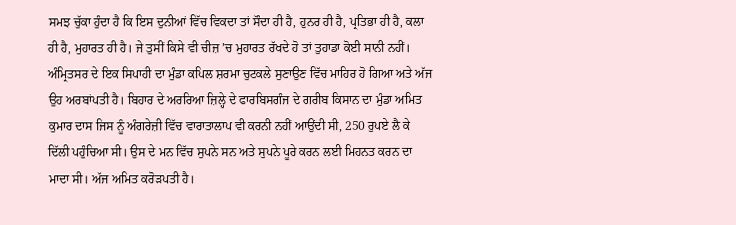ਸਮਝ ਚੁੱਕਾ ਹੁੰਦਾ ਹੈ ਕਿ ਇਸ ਦੁਨੀਆਂ ਵਿੱਚ ਵਿਕਦਾ ਤਾਂ ਸੌਦਾ ਹੀ ਹੈ, ਹੁਨਰ ਹੀ ਹੈ, ਪ੍ਰਤਿਭਾ ਹੀ ਹੈ, ਕਲਾ ਹੀ ਹੈ, ਮੁਹਾਰਤ ਹੀ ਹੈ। ਜੇ ਤੁਸੀਂ ਕਿਸੇ ਵੀ ਚੀਜ਼ ’ਚ ਮੁਹਾਰਤ ਰੱਖਦੇ ਹੋ ਤਾਂ ਤੁਹਾਡਾ ਕੋਈ ਸਾਨੀ ਨਹੀਂ। ਅੰਮ੍ਰਿਤਸਰ ਦੇ ਇਕ ਸਿਪਾਹੀ ਦਾ ਮੁੰਡਾ ਕਪਿਲ ਸ਼ਰਮਾ ਚੁਟਕਲੇ ਸੁਣਾਉਣ ਵਿੱਚ ਮਾਹਿਰ ਹੋ ਗਿਆ ਅਤੇ ਅੱਜ ਉਹ ਅਰਬਾਂਪਤੀ ਹੈ। ਬਿਹਾਰ ਦੇ ਅਰਰਿਆ ਜ਼ਿਲ੍ਹੇ ਦੇ ਫਾਰਬਿਸਗੰਜ ਦੇ ਗਰੀਬ ਕਿਸਾਨ ਦਾ ਮੁੰਡਾ ਅਮਿਤ ਕੁਮਾਰ ਦਾਸ ਜਿਸ ਨੂੰ ਅੰਗਰੇਜ਼ੀ ਵਿੱਚ ਵਾਰਾਤਾਲਾਪ ਵੀ ਕਰਨੀ ਨਹੀਂ ਆਉਂਦੀ ਸੀ, 250 ਰੁਪਏ ਲੈ ਕੇ ਦਿੱਲੀ ਪਹੁੰਚਿਆ ਸੀ। ਉਸ ਦੇ ਮਨ ਵਿੱਚ ਸੁਪਨੇ ਸਨ ਅਤੇ ਸੁਪਨੇ ਪੂਰੇ ਕਰਨ ਲਈ ਮਿਹਨਤ ਕਰਨ ਦਾ ਮਾਦਾ ਸੀ। ਅੱਜ ਅਮਿਤ ਕਰੋੜਪਤੀ ਹੈ।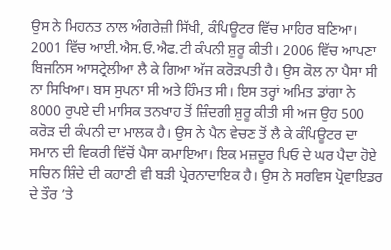ਉਸ ਨੇ ਮਿਹਨਤ ਨਾਲ ਅੰਗਰੇਜ਼ੀ ਸਿੱਖੀ, ਕੰਪਿਊਟਰ ਵਿੱਚ ਮਾਹਿਰ ਬਣਿਆ। 2001 ਵਿੱਚ ਆਈ.ਐਸ.ਓ.ਐਫ.ਟੀ ਕੰਪਨੀ ਸ਼ੁਰੂ ਕੀਤੀ। 2006 ਵਿੱਚ ਆਪਣਾ ਬਿਜਨਿਸ ਆਸਟ੍ਰੇਲੀਆ ਲੈ ਕੇ ਗਿਆ ਅੱਜ ਕਰੋੜਪਤੀ ਹੈ। ਉਸ ਕੋਲ ਨਾ ਪੈਸਾ ਸੀ ਨਾ ਸਿਖਿਆ। ਬਸ ਸੁਪਨਾ ਸੀ ਅਤੇ ਹਿੰਮਤ ਸੀ। ਇਸ ਤਰ੍ਹਾਂ ਅਮਿਤ ਡਾਂਗਾ ਨੇ 8000 ਰੁਪਏ ਦੀ ਮਾਸਿਕ ਤਨਖਾਹ ਤੋਂ ਜ਼ਿੰਦਗੀ ਸ਼ੁਰੂ ਕੀਤੀ ਸੀ ਅਜ ਉਹ 500 ਕਰੋੜ ਦੀ ਕੰਪਨੀ ਦਾ ਮਾਲਕ ਹੈ। ਉਸ ਨੇ ਪੈਨ ਵੇਚਣ ਤੋਂ ਲੈ ਕੇ ਕੰਪਿਊਟਰ ਦਾ ਸਮਾਨ ਦੀ ਵਿਕਰੀ ਵਿੱਚੋਂ ਪੈਸਾ ਕਮਾਇਆ। ਇਕ ਮਜ਼ਦੂਰ ਪਿਓ ਦੇ ਘਰ ਪੈਦਾ ਹੋਏ ਸਚਿਨ ਸ਼ਿੰਦੇ ਦੀ ਕਹਾਣੀ ਵੀ ਬੜੀ ਪ੍ਰੇਰਨਾਦਾਇਕ ਹੈ। ਉਸ ਨੇ ਸਰਵਿਸ ਪ੍ਰੋਵਾਇਡਰ ਦੇ ਤੌਰ ’ਤੇ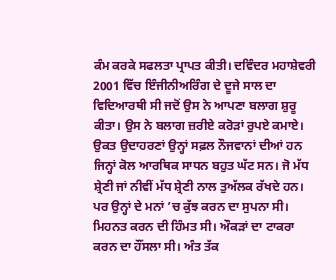ਕੰਮ ਕਰਕੇ ਸਫਲਤਾ ਪ੍ਰਾਪਤ ਕੀਤੀ। ਦਵਿੰਦਰ ਮਹਾਸ਼ੇਵਰੀ 2001 ਵਿੱਚ ਇੰਜੀਨੀਅਰਿੰਗ ਦੇ ਦੂਜੇ ਸਾਲ ਦਾ ਵਿਦਿਆਰਥੀ ਸੀ ਜਦੋਂ ਉਸ ਨੇ ਆਪਣਾ ਬਲਾਗ ਸ਼ੁਰੂ ਕੀਤਾ। ਉਸ ਨੇ ਬਲਾਗ ਜ਼ਰੀਏ ਕਰੋੜਾਂ ਰੁਪਏ ਕਮਾਏ। ਉਕਤ ਉਦਾਹਰਣਾਂ ਉਨ੍ਹਾਂ ਸਫ਼ਲ ਨੌਜਵਾਨਾਂ ਦੀਆਂ ਹਨ ਜਿਨ੍ਹਾਂ ਕੋਲ ਆਰਥਿਕ ਸਾਧਨ ਬਹੁਤ ਘੱਟ ਸਨ। ਜੋ ਮੱਧ ਸ਼੍ਰੇਣੀ ਜਾਂ ਨੀਵੀਂ ਮੱਧ ਸ਼੍ਰੇਣੀ ਨਾਲ ਤੁਅੱਲਕ ਰੱਖਦੇ ਹਨ। ਪਰ ਉਨ੍ਹਾਂ ਦੇ ਮਨਾਂ ’ਚ ਕੁੱਝ ਕਰਨ ਦਾ ਸੁਪਨਾ ਸੀ। ਮਿਹਨਤ ਕਰਨ ਦੀ ਹਿੰਮਤ ਸੀ। ਔਕੜਾਂ ਦਾ ਟਾਕਰਾ ਕਰਨ ਦਾ ਹੌਂਸਲਾ ਸੀ। ਅੰਤ ਤੱਕ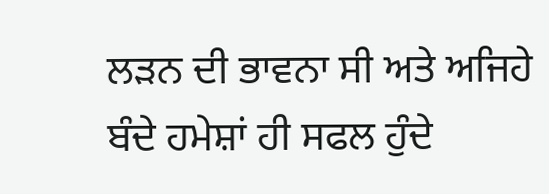ਲੜਨ ਦੀ ਭਾਵਨਾ ਸੀ ਅਤੇ ਅਜਿਹੇ ਬੰਦੇ ਹਮੇਸ਼ਾਂ ਹੀ ਸਫਲ ਹੁੰਦੇ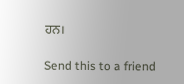ਹਨ।

Send this to a friend